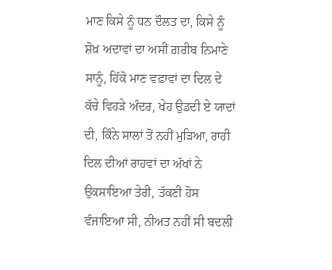ਮਾਣ ਕਿਸੇ ਨੂੰ ਧਨ ਦੌਲਤ ਦਾ, ਕਿਸੇ ਨੂੰ ਸ਼ੋਖ਼ ਅਦਾਵਾਂ ਦਾ ਅਸੀਂ ਗ਼ਰੀਬ ਨਿਮਾਣੇ ਸਾਨੂੰ, ਹਿੱਕੋ ਮਾਣ ਵਫ਼ਾਵਾਂ ਦਾ ਦਿਲ ਦੇ ਕੱਚੇ ਵਿਹੜੇ ਅੰਦਰ, ਖੇਹ ਉਡਦੀ ਏ ਯਾਦਾਂ ਦੀ, ਕਿੰਨੇ ਸਾਲਾਂ ਤੋਂ ਨਹੀਂ ਮੁੜਿਆ, ਰਾਹੀ ਦਿਲ ਦੀਆਂ ਰਾਹਵਾਂ ਦਾ ਅੱਖਾਂ ਨੇ ਉਕਸਾਇਆ ਤੇਰੀ, ਤੱਕਣੀ ਹੋਸ ਵੰਜਾਇਆ ਸੀ, ਨੀਅਤ ਨਹੀਂ ਸੀ ਬਦਲੀ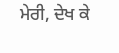ਮੇਰੀ, ਦੇਖ ਕੇ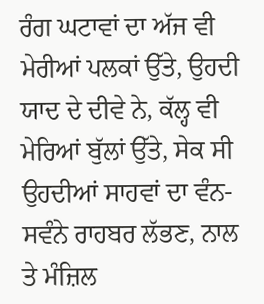ਰੰਗ ਘਟਾਵਾਂ ਦਾ ਅੱਜ ਵੀ ਮੇਰੀਆਂ ਪਲਕਾਂ ਉੱਤੇ, ਉਹਦੀ ਯਾਦ ਦੇ ਦੀਵੇ ਨੇ, ਕੱਲ੍ਹ ਵੀ ਮੇਰਿਆਂ ਬੁੱਲਾਂ ਉੱਤੇ, ਸੇਕ ਸੀ ਉਹਦੀਆਂ ਸਾਹਵਾਂ ਦਾ ਵੰਨ-ਸਵੰਨੇ ਰਾਹਬਰ ਲੱਭਣ, ਨਾਲ ਤੇ ਮੰਜ਼ਿਲ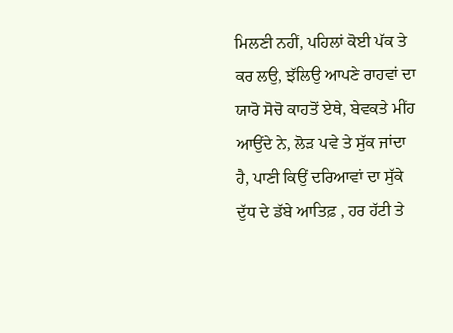ਮਿਲਣੀ ਨਹੀਂ, ਪਹਿਲਾਂ ਕੋਈ ਪੱਕ ਤੇ ਕਰ ਲਉ, ਝੱਲਿਉ ਆਪਣੇ ਰਾਹਵਾਂ ਦਾ ਯਾਰੋ ਸੋਚੋ ਕਾਹਤੋਂ ਏਥੇ, ਬੇਵਕਤੇ ਮੀਂਹ ਆਉਂਦੇ ਨੇ, ਲੋੜ ਪਵੇ ਤੇ ਸੁੱਕ ਜਾਂਦਾ ਹੈ, ਪਾਣੀ ਕਿਉਂ ਦਰਿਆਵਾਂ ਦਾ ਸੁੱਕੇ ਦੁੱਧ ਦੇ ਡੱਬੇ ਆਤਿਫ਼ , ਹਰ ਹੱਟੀ ਤੇ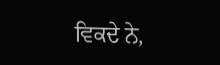ਵਿਕਦੇ ਨੇ,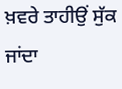ਖ਼ਵਰੇ ਤਾਹੀਉਂ ਸੁੱਕ ਜਾਂਦਾ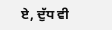ਏ, ਦੁੱਧ ਵੀ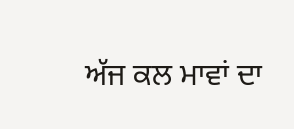ਅੱਜ ਕਲ ਮਾਵਾਂ ਦਾ